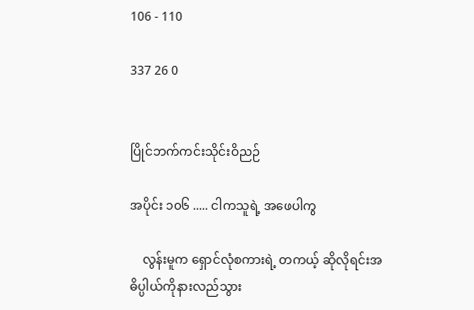106 - 110

337 26 0


ပြိုင်ဘက်ကင်းသိုင်းဝိညဉ်

အပိုင်း ၁၀၆ ..... ငါကသူရဲ့ အဖေပါကွ

    လွန်းမူက ရှောင်လုံစကားရဲ့ တကယ့် ဆိုလိုရင်းအဓိပ္ပါယ်ကိုနားလည်သွား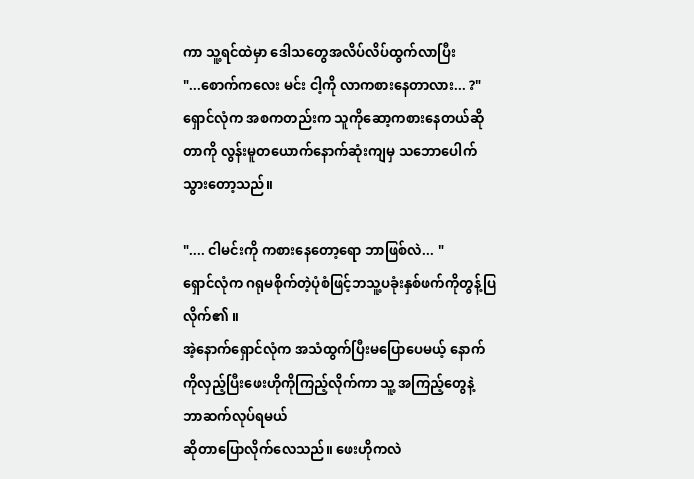ကာ သူ့ရင်ထဲမှာ ဒေါသတွေအလိပ်လိပ်ထွက်လာပြီး
"...စောက်ကလေး မင်း ငါ့ကို လာကစားနေတာလား... ?"
ရှောင်လုံက အစကတည်းက သူကိုဆော့ကစားနေတယ်ဆိုတာကို လွန်းမူတယောက်နောက်ဆုံးကျမှ သဘောပေါက်သွားတော့သည်။

".... ငါမင်းကို ကစားနေတော့ရော ဘာဖြစ်လဲ... "
ရှောင်လုံက ဂရုမစိုက်တဲ့ပုံစံဖြင့်ဘသူ့ပခုံးနှစ်ဖက်ကိုတွန့်ပြလိုက်၏ ။
အဲ့နောက်ရှောင်လုံက အသံထွက်ပြီးမပြောပေမယ့် နောက်ကိုလှည့်ပြီးဖေးဟိုကိုကြည့်လိုက်ကာ သူ့ အကြည့်တွေနဲ့ ဘာဆက်လုပ်ရမယ်
ဆိုတာပြောလိုက်လေသည်။ ဖေးဟိုကလဲ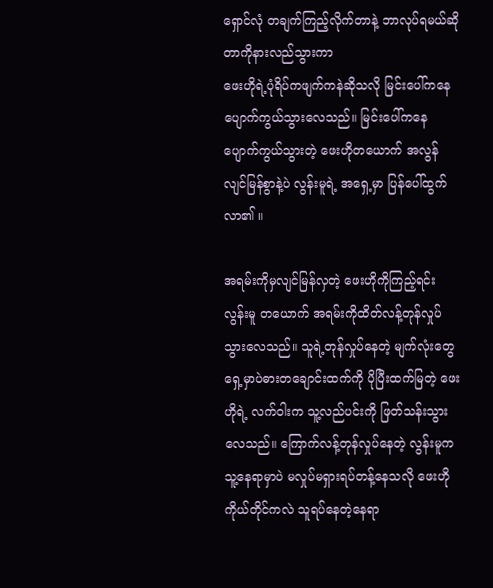ရှောင်လုံ တချက်ကြည့်လိုက်တာနဲ့ ဘာလုပ်ရမယ်ဆိုတာကိုနားလည်သွားကာ
ဖေးဟိုရဲ့ပုံရိပ်ကဖျက်ကနဲဆိုသလို မြင်းပေါ်ကနေပျောက်ကွယ်သွားလေသည်။ မြင်းပေါ်ကနေ ပျောက်ကွယ်သွားတဲ့ ဖေးဟိုတယောက် အလွန် လျင်မြန်စွာနဲ့ပဲ လွန်းမူရဲ့ အရှေ့မှာ ပြန်ပေါ်ထွက်လာ၏ ။

အရမ်းကိုမှလျင်မြန်လှတဲ့ ဖေးဟိုကိုကြည့်ရင်းလွန်းမူ တယောက် အရမ်းကိုထိတ်လန့်တုန်လှုပ်သွားလေသည်။ သူရဲ့တုန်လှုပ်နေတဲ့ မျက်လုံးတွေရှေ့မှာပဲဓားတချောင်းထက်ကို ပိုပြီးထက်မြတဲ့ ဖေးဟိုရဲ့ လက်ဝါးက သူ့လည်ပင်းကို ဖြတ်သန်းသွားလေသည်။ ကြောက်လန့်တုန်လှုပ်နေတဲ့ လွန်းမူက သူ့နေရာမှာပဲ မလှုပ်မရှားရပ်တန့်နေသလို ဖေးဟိုကိုယ်တိုင်ကလဲ သူရပ်နေတဲ့နေရာ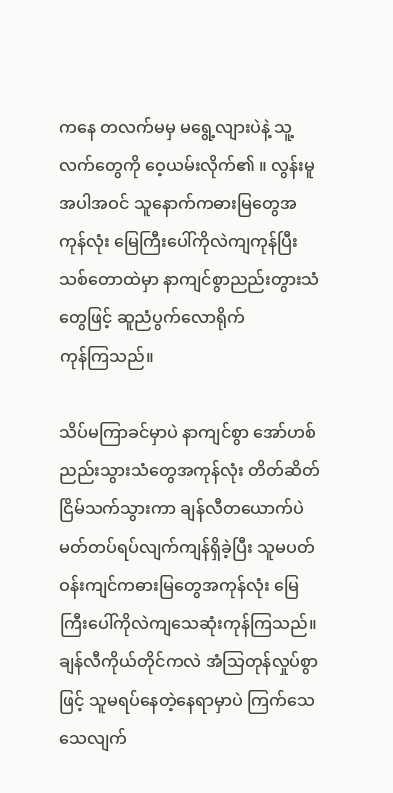ကနေ တလက်မမှ မရွေ့လျားပဲနဲ့ သူ့လက်တွေကို ဝေ့ယမ်းလိုက်၏ ။ လွန်းမူအပါအဝင် သူနောက်ကဓားမြတွေအကုန်လုံး မြေကြီးပေါ်ကိုလဲကျကုန်ပြီး သစ်တောထဲမှာ နာကျင်စွာညည်းတွားသံတွေဖြင့် ဆူညံပွက်လောရိုက်
ကုန်ကြသည်။

သိပ်မကြာခင်မှာပဲ နာကျင်စွာ အော်ဟစ်ညည်းသွားသံတွေအကုန်လုံး တိတ်ဆိတ်ငြိမ်သက်သွားကာ ချန်လီတယောက်ပဲ မတ်တပ်ရပ်လျက်ကျန်ရှိခဲ့ပြီး သူမပတ်ဝန်းကျင်ကဓားမြတွေအကုန်လုံး မြေကြီးပေါ်ကိုလဲကျသေဆုံးကုန်ကြသည်။ ချန်လီကိုယ်တိုင်ကလဲ အံသြတုန်လှုပ်စွာဖြင့် သူမရပ်နေတဲ့နေရာမှာပဲ ကြက်သေသေလျက်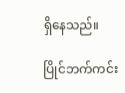ရှိနေသည်။

ပြိုင်ဘက်ကင်း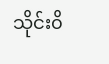သိုင်း၀ိ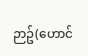ဉာဥ်(ဟောင်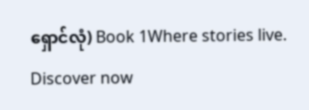ရှောင်လုံ) Book 1Where stories live. Discover now